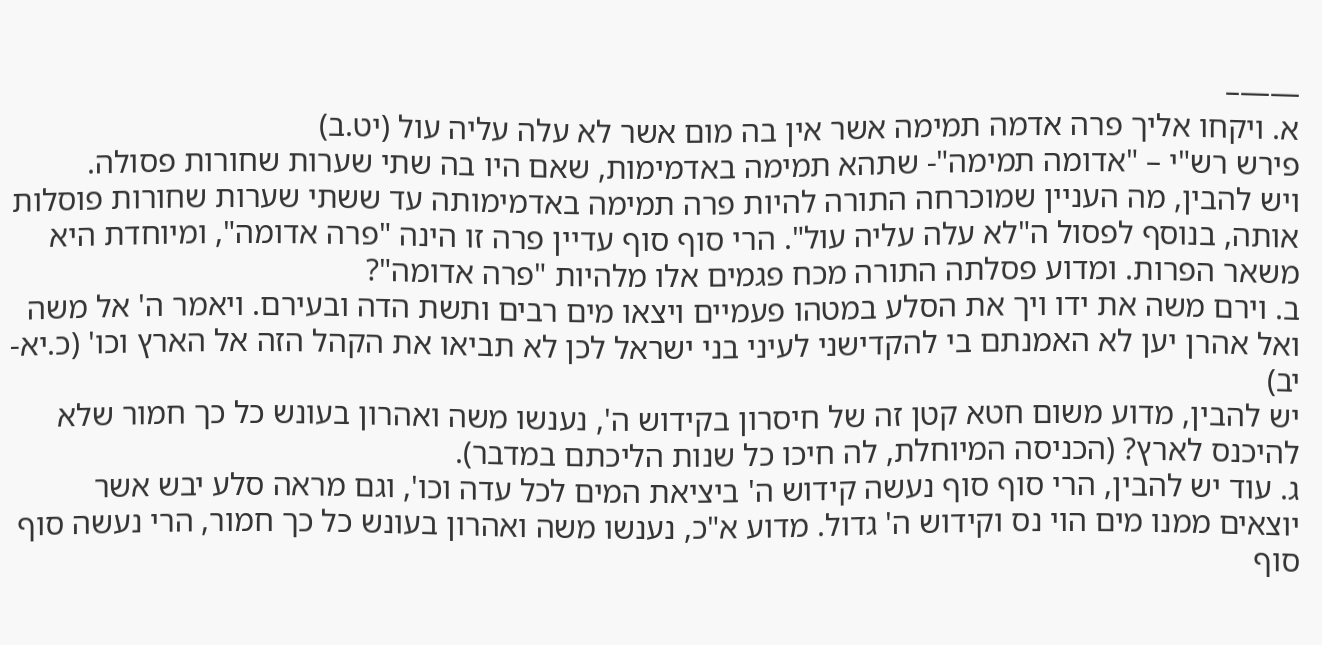——–
א. ויקחו אליך פרה אדמה תמימה אשר אין בה מום אשר לא עלה עליה עול (יט.ב)
פירש רש"י – "אדומה תמימה"- שתהא תמימה באדמימות, שאם היו בה שתי שערות שחורות פסולה.
ויש להבין, מה העניין שמוכרחה התורה להיות פרה תמימה באדמימותה עד ששתי שערות שחורות פוסלות אותה, בנוסף לפסול ה"לא עלה עליה עול". הרי סוף סוף עדיין פרה זו הינה "פרה אדומה", ומיוחדת היא משאר הפרות. ומדוע פסלתה התורה מכח פגמים אלו מלהיות "פרה אדומה"?
ב. וירם משה את ידו ויך את הסלע במטהו פעמיים ויצאו מים רבים ותשת הדה ובעירם. ויאמר ה' אל משה ואל אהרן יען לא האמנתם בי להקדישני לעיני בני ישראל לכן לא תביאו את הקהל הזה אל הארץ וכו' (כ.יא-יב)
יש להבין, מדוע משום חטא קטן זה של חיסרון בקידוש ה', נענשו משה ואהרון בעונש כל כך חמור שלא להיכנס לארץ? (הכניסה המיוחלת, לה חיכו כל שנות הליכתם במדבר).
ג. עוד יש להבין, הרי סוף סוף נעשה קידוש ה' ביציאת המים לכל עדה וכו', וגם מראה סלע יבש אשר יוצאים ממנו מים הוי נס וקידוש ה' גדול. מדוע א"כ, נענשו משה ואהרון בעונש כל כך חמור, הרי נעשה סוף סוף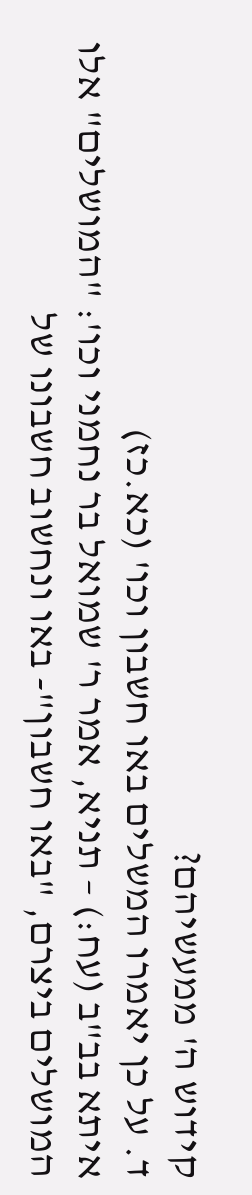קידוש ה' ממעשיהם?
ד. על כן יאמרו המשלים באו חשבון וכו' (כא.כז)
איתא בב"ב (עח:) – תניא, אמר ר' שמואל בר נחמני וכו': "המושלים" אלו המושלים ביצרם, "באו חשבון"- באו ונחשוב חשבונו של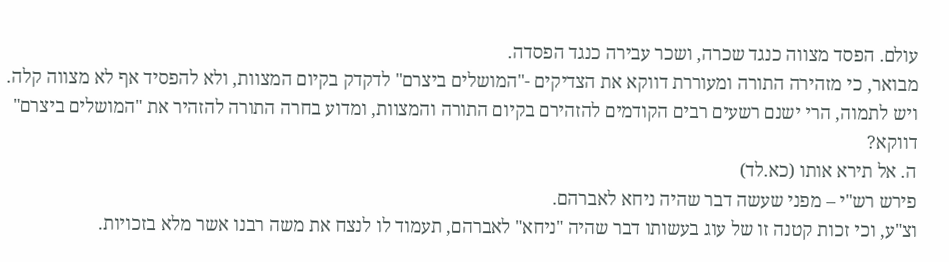עולם. הפסד מצווה כנגד שכרה, ושכר עבירה כנגד הפסדה.
מבואר, כי מזהירה התורה ומעוררת דווקא את הצדיקים -"המושלים ביצרם" לדקדק בקיום המצוות, ולא להפסיד אף לא מצווה קלה.
ויש לתמוה, הרי ישנם רשעים רבים הקודמים להזהירם בקיום התורה והמצוות, ומדוע בחרה התורה להזהיר את "המושלים ביצרם" דווקא?
ה. אל תירא אותו (כא.לד)
פירש רש"י – מפני שעשה דבר שהיה ניחא לאברהם.
וצ"ע, וכי זכות קטנה זו של עוג בעשותו דבר שהיה "ניחא" לאברהם, תעמוד לו לנצח את משה רבנו אשר מלא בזכויות.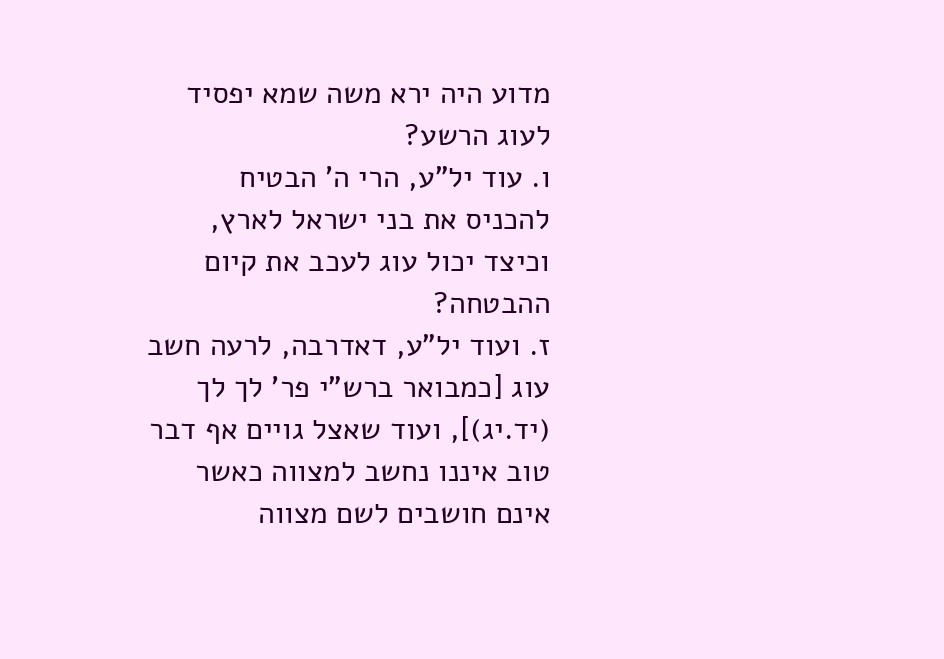מדוע היה ירא משה שמא יפסיד לעוג הרשע?
ו. עוד יל"ע, הרי ה' הבטיח להכניס את בני ישראל לארץ, וכיצד יכול עוג לעכב את קיום ההבטחה?
ז. ועוד יל"ע, דאדרבה, לרעה חשב עוג [כמבואר ברש"י פר' לך לך (יד.יג)], ועוד שאצל גויים אף דבר טוב איננו נחשב למצווה כאשר אינם חושבים לשם מצווה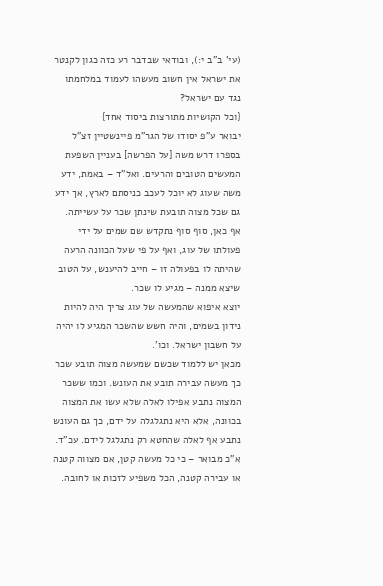(עי' ב"ב י:), ובודאי שבדבר רע כזה כגון לקנטר את ישראל אין חשוב מעשהו לעמוד במלחמתו נגד עם ישראל?
{וכל הקושיות מתורצות ביסוד אחד}
יבואר ע"פ יסודו של הגר"מ פיינשטיין זצ"ל בספרו דרש משה [על הפרשה] בעניין השפעת המעשים הטובים והרעים. ואל"ד – באמת, ידע משה שעוג לא יוכל לעכב כניסתם לארץ, אך ידע גם שכל מצוה תובעת שינתן שכר על עשייתה. אף כאן, סוף סוף נתקדש שם שמים על ידי פעולתו של עוג, ואף על פי שעל הכוונה הרעה שהיתה לו בפעולה זו – חייב להיענש, על הטוב שיצא ממנה – מגיע לו שכר.
יוצא איפוא שהמעשה של עוג צריך היה להיות נידון בשמים, והיה חשש שהשכר המגיע לו יהיה על חשבון ישראל. וכו'.
מכאן יש ללמוד שכשם שמעשה מצוה תובע שכר כך מעשה עבירה תובע את העונש. וכמו ששכר המצוה נתבע אפילו לאלה שלא עשו את המצוה בכוונה, אלא היא נתגלגלה על ידם, כך גם העונש נתבע אף לאלה שהחטא רק נתגלגל לידם. עכ"ד.
א"כ מבואר – כי כל מעשה קטן, אם מצווה קטנה או עבירה קטנה, הכל משפיע לזכות או לחובה.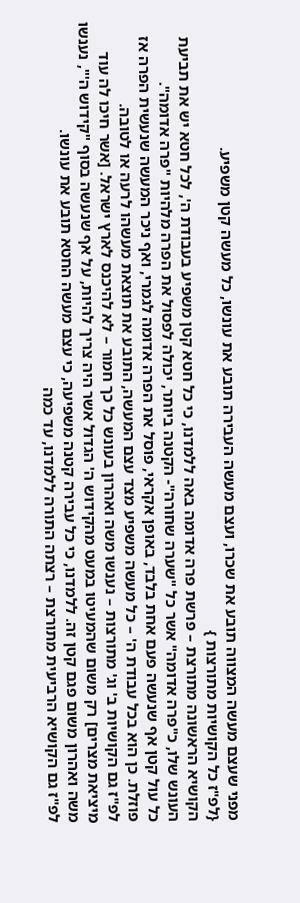מפני שעצם מעשה המצווה תובע את שכרו, ועצם מעשה העבירה תובע את עונשו, כל מעשה קטן משפיע.
{לפ"ז כל הקושיות מתורצות }
הקושיא הראשונה מתורצת – פרשת פרה אדומה באה ללמדנו, כי כל חטא קטן משפיע בעבודת ה', לכל חטא יש את תביעת העונש שלו, כ"פרה אדומה" אשר כל "שערה שחורה"- הקטנה ביותר, יכולה לפסול את הפרה מלהיות "פרה אדומה".
כל עול קטן אף שנעשה פעם אחת בלבד, באופן אקראי, פוסל את הפרה אדומה לגמרי, ואף ניכר המעשה שנעשית הפרה אז פוזלת. כן הוא בכל עבודת ה' – כל מעשה משפיע מצד עצם המעשה, התובע את תוצאת מעשהו לרעה או לטובה.
לפ"ז גם הקושיות ב' וג' מתורצות – נענשו משה ואהרון בעונש כל כך חמור – לא להיכנס לארץ ישראל. [אשר חיכו לה עוד מיציאת מצרים] רק משום שהמעיטו במעט מהקידוש ה' הגדול אשר היה צריך להיות, על אף שנעשה בסוף "קידוש ה'", נענשו משה ואהרון משום פגם קטן זה. ללמדנו, כי כל עבירה קטנה משפיעה, כי עצם מעשה החטא תובע את עונשו.
לפ"ז גם הקושיא הרביעית מתורצת – רצתה התורה ללמדנו, עד כמה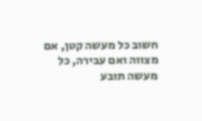חשוב כל מעשה קטן, אם מצווה ואם עבירה, כל מעשה תובע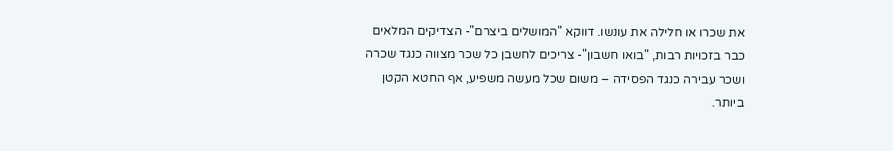את שכרו או חלילה את עונשו. דווקא "המושלים ביצרם"- הצדיקים המלאים כבר בזכויות רבות, "בואו חשבון"- צריכים לחשבן כל שכר מצווה כנגד שכרה ושכר עבירה כנגד הפסידה – משום שכל מעשה משפיע, אף החטא הקטן ביותר.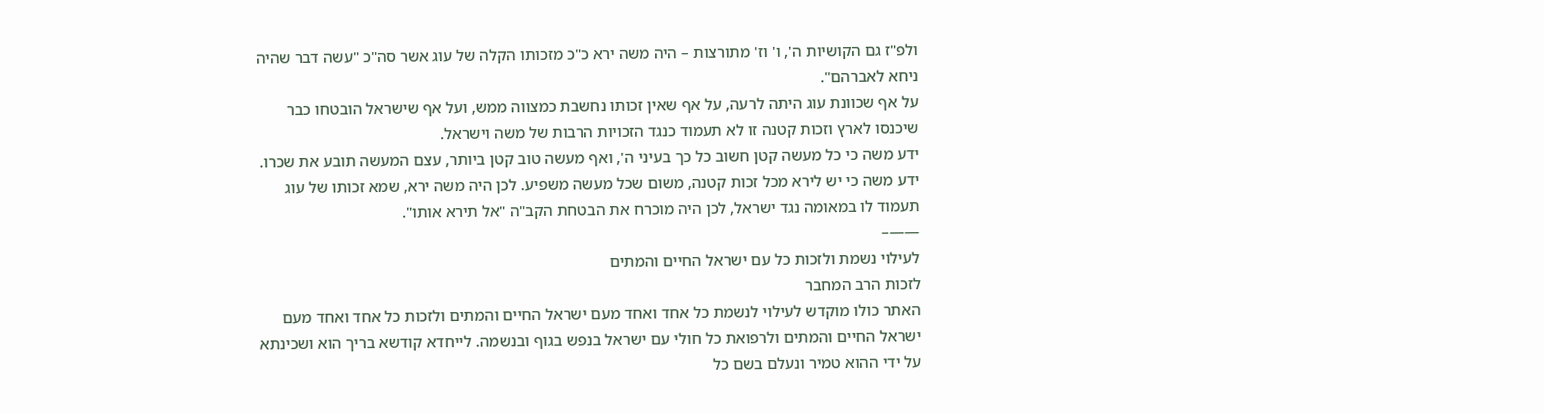ולפ"ז גם הקושיות ה', ו' וז' מתורצות – היה משה ירא כ"כ מזכותו הקלה של עוג אשר סה"כ "עשה דבר שהיה ניחא לאברהם".
על אף שכוונת עוג היתה לרעה, על אף שאין זכותו נחשבת כמצווה ממש, ועל אף שישראל הובטחו כבר שיכנסו לארץ וזכות קטנה זו לא תעמוד כנגד הזכויות הרבות של משה וישראל.
ידע משה כי כל מעשה קטן חשוב כל כך בעיני ה', ואף מעשה טוב קטן ביותר, עצם המעשה תובע את שכרו. ידע משה כי יש לירא מכל זכות קטנה, משום שכל מעשה משפיע. לכן היה משה ירא, שמא זכותו של עוג תעמוד לו במאומה נגד ישראל, לכן היה מוכרח את הבטחת הקב"ה "אל תירא אותו".
——–
לעילוי נשמת ולזכות כל עם ישראל החיים והמתים
לזכות הרב המחבר
האתר כולו מוקדש לעילוי לנשמת כל אחד ואחד מעם ישראל החיים והמתים ולזכות כל אחד ואחד מעם ישראל החיים והמתים ולרפואת כל חולי עם ישראל בנפש בגוף ובנשמה. לייחדא קודשא בריך הוא ושכינתא על ידי ההוא טמיר ונעלם בשם כל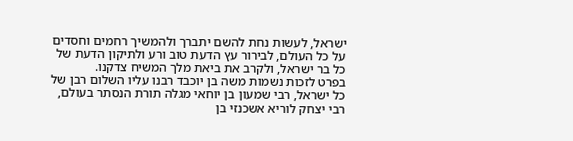ישראל, לעשות נחת להשם יתברך ולהמשיך רחמים וחסדים על כל העולם, לבירור עץ הדעת טוב ורע ולתיקון הדעת של כל בר ישראל, ולקרב את ביאת מלך המשיח צדקנו.
בפרט לזכות נשמות משה בן יוכבד רבנו עליו השלום רבן של כל ישראל, רבי שמעון בן יוחאי מגלה תורת הנסתר בעולם, רבי יצחק לוריא אשכנזי בן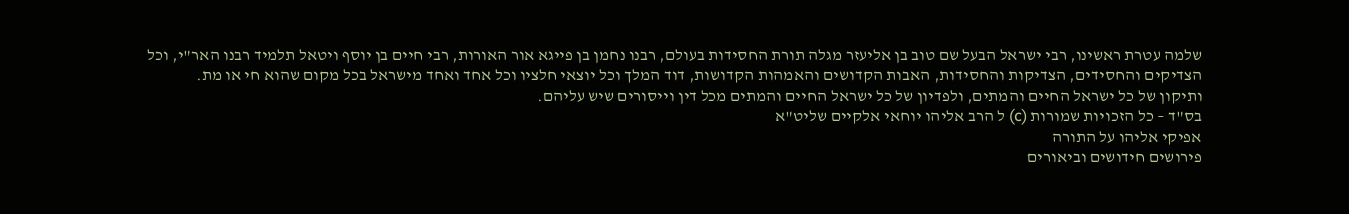שלמה עטרת ראשינו, רבי ישראל הבעל שם טוב בן אליעזר מגלה תורת החסידות בעולם, רבנו נחמן בן פייגא אור האורות, רבי חיים בן יוסף ויטאל תלמיד רבנו האר"י, וכל הצדיקים והחסידים, הצדיקות והחסידות, האבות הקדושים והאמהות הקדושות, דוד המלך וכל יוצאי חלציו וכל אחד ואחד מישראל בכל מקום שהוא חי או מת.
ותיקון של כל ישראל החיים והמתים, ולפדיון של כל ישראל החיים והמתים מכל דין וייסורים שיש עליהם.
בס"ד – כל הזכויות שמורות (c) ל הרב אליהו יוחאי אלקיים שליט"א
אפיקי אליהו על התורה
פירושים חידושים וביאורים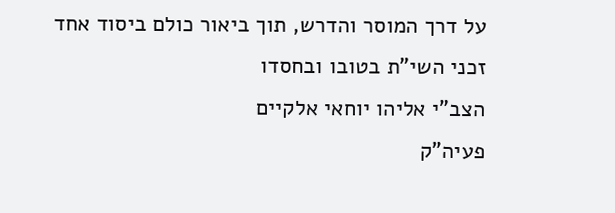על דרך המוסר והדרש, תוך ביאור כולם ביסוד אחד
זכני השי"ת בטובו ובחסדו
הצב"י אליהו יוחאי אלקיים
פעיה"ק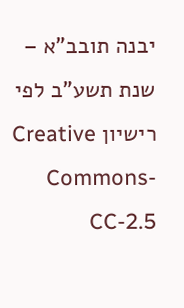יבנה תובב"א – שנת תשע"ב לפי רישיון Creative Commons-CC-2.5